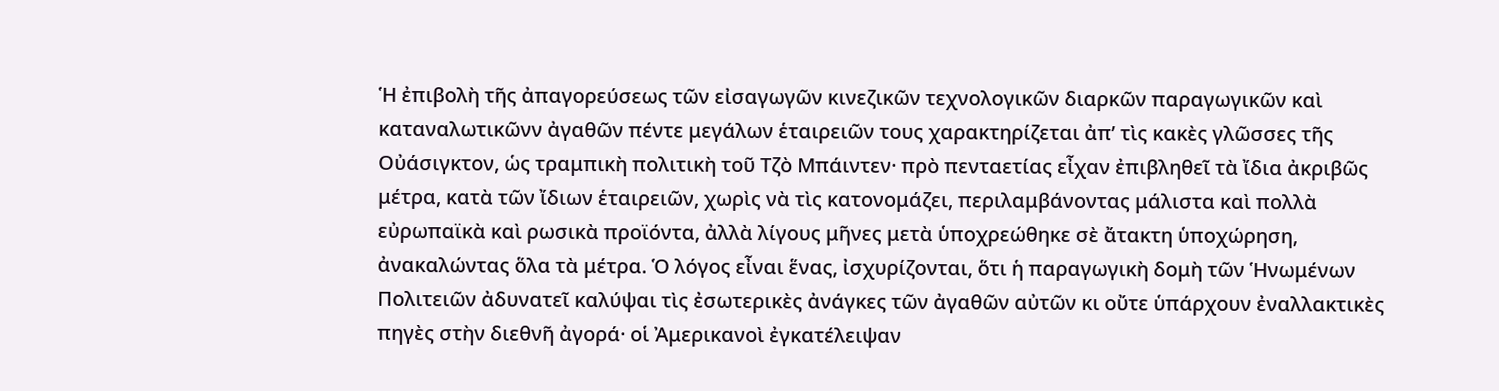Ἡ ἐπιβολὴ τῆς ἀπαγορεύσεως τῶν εἰσαγωγῶν κινεζικῶν τεχνολογικῶν διαρκῶν παραγωγικῶν καὶ καταναλωτικῶνν ἀγαθῶν πέντε μεγάλων ἑταιρειῶν τους χαρακτηρίζεται ἀπ’ τὶς κακὲς γλῶσσες τῆς Οὐάσιγκτον, ὡς τραμπικὴ πολιτικὴ τοῦ Τζὸ Μπάιντεν· πρὸ πενταετίας εἶχαν ἐπιβληθεῖ τὰ ἴδια ἀκριβῶς μέτρα, κατὰ τῶν ἴδιων ἑταιρειῶν, χωρὶς νὰ τὶς κατονομάζει, περιλαμβάνοντας μάλιστα καὶ πολλὰ εὐρωπαϊκὰ καὶ ρωσικὰ προϊόντα, ἀλλὰ λίγους μῆνες μετὰ ὑποχρεώθηκε σὲ ἄτακτη ὑποχώρηση, ἀνακαλώντας ὅλα τὰ μέτρα. Ὁ λόγος εἶναι ἕνας, ἰσχυρίζονται, ὅτι ἡ παραγωγικὴ δομὴ τῶν Ἡνωμένων Πολιτειῶν ἀδυνατεῖ καλύψαι τὶς ἐσωτερικὲς ἀνάγκες τῶν ἀγαθῶν αὐτῶν κι οὔτε ὑπάρχουν ἐναλλακτικὲς πηγὲς στὴν διεθνῆ ἀγορά· οἱ Ἀμερικανοὶ ἐγκατέλειψαν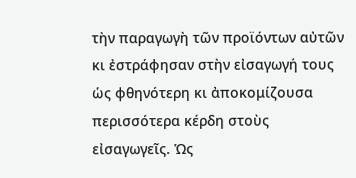τὴν παραγωγὴ τῶν προϊόντων αὐτῶν κι ἐστράφησαν στὴν εἰσαγωγή τους ὡς φθηνότερη κι ἀποκομίζουσα περισσότερα κέρδη στοὺς εἰσαγωγεῖς. Ὡς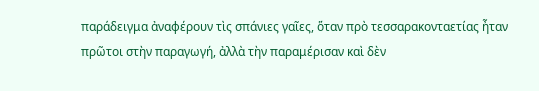παράδειγμα ἀναφέρουν τὶς σπάνιες γαῖες, ὅταν πρὸ τεσσαρακονταετίας ἦταν πρῶτοι στὴν παραγωγή, ἀλλὰ τὴν παραμέρισαν καὶ δὲν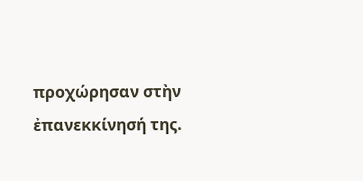προχώρησαν στὴν ἐπανεκκίνησή της.